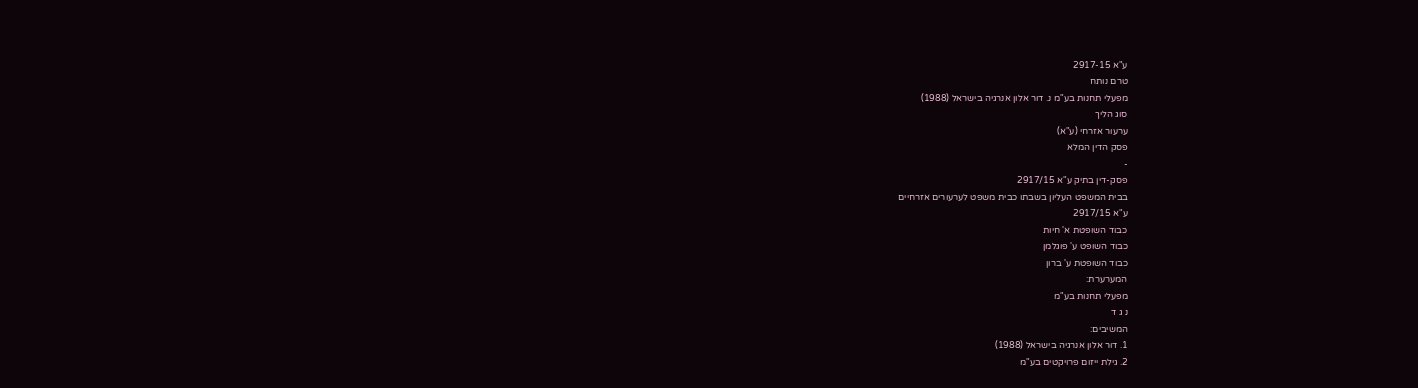ע"א 2917-15
טרם נותח
מפעלי תחנות בע"מ נ. דור אלון אנרגיה בישראל (1988)
סוג הליך
ערעור אזרחי (ע"א)
פסק הדין המלא
-
פסק-דין בתיק ע"א 2917/15
בבית המשפט העליון בשבתו כבית משפט לערעורים אזרחיים
ע"א 2917/15
כבוד השופטת א' חיות
כבוד השופט ע' פוגלמן
כבוד השופטת ע' ברון
המערערת:
מפעלי תחנות בע"מ
נ ג ד
המשיבים:
1. דור אלון אנרגיה בישראל (1988)
2. גילת ייזום פרויקטים בע"מ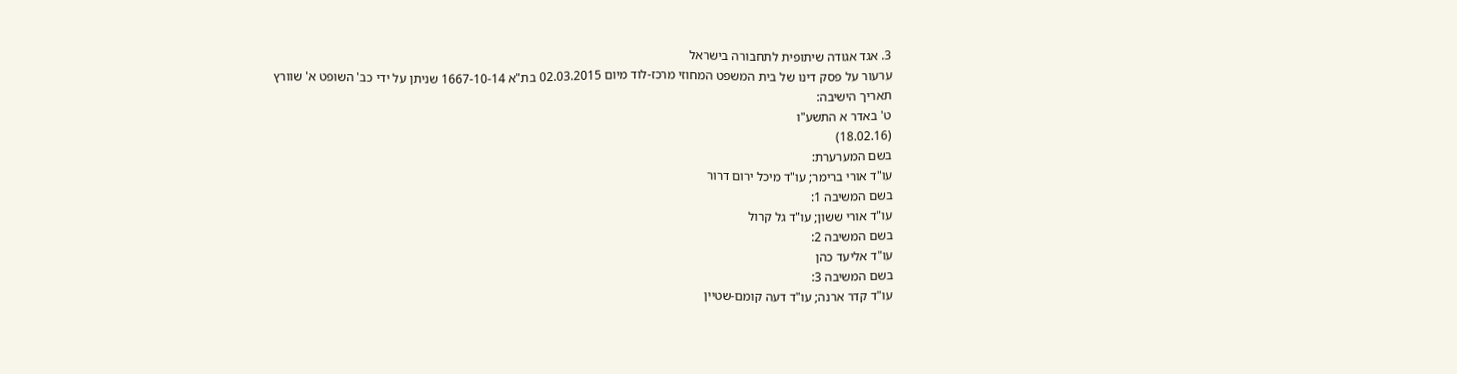3. אגד אגודה שיתופית לתחבורה בישראל
ערעור על פסק דינו של בית המשפט המחוזי מרכז-לוד מיום 02.03.2015 בת"א 1667-10-14 שניתן על ידי כב' השופט א' שוורץ
תאריך הישיבה:
ט' באדר א התשע"ו
(18.02.16)
בשם המערערת:
עו"ד אורי ברימר; עו"ד מיכל ירום דרור
בשם המשיבה 1:
עו"ד אורי ששון; עו"ד גל קרול
בשם המשיבה 2:
עו"ד אליעד כהן
בשם המשיבה 3:
עו"ד קדר ארנה; עו"ד דעה קומם-שטיין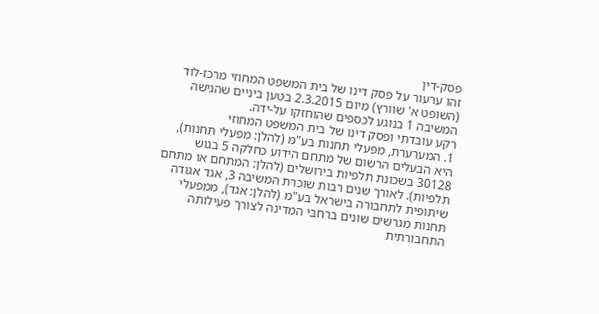פסק-דין
זהו ערעור על פסק דינו של בית המשפט המחוזי מרכז-לוד (השופט א' שוורץ) מיום 2.3.2015 בטען ביניים שהגישה המשיבה 1 בנוגע לכספים שהוחזקו על-ידה.
רקע עובדתי ופסק דינו של בית המשפט המחוזי
1. המערערת, מפעלי תחנות בע"מ (להלן: מפעלי תחנות), היא הבעלים הרשום של מתחם הידוע כחלקה 5 בגוש 30128 בשכונת תלפיות בירושלים (להלן: המתחם או מתחם תלפיות). לאורך שנים רבות שוכרת המשיבה 3, אגד אגודה שיתופית לתחבורה בישראל בע"מ (להלן: אגד), ממפעלי תחנות מגרשים שונים ברחבי המדינה לצורך פעילותה התחבורתית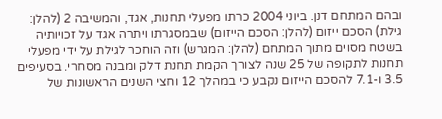ובהם המתחם דנן. ביוני 2004 כרתו מפעלי תחנות, אגד, והמשיבה 2 (להלן: גילת) הסכם ייזום (להלן: הסכם הייזום) שבמסגרתו ויתרה אגד על זכויותיה בשטח מסוים מתוך המתחם (להלן: המגרש) וזה הוחכר לגילת על ידי מפעלי תחנות לתקופה של 25 שנה לצורך הקמת תחנת דלק ומבנה מסחרי. בסעיפים 3.5 ו-7.1 להסכם הייזום נקבע כי במהלך 12 וחצי השנים הראשונות של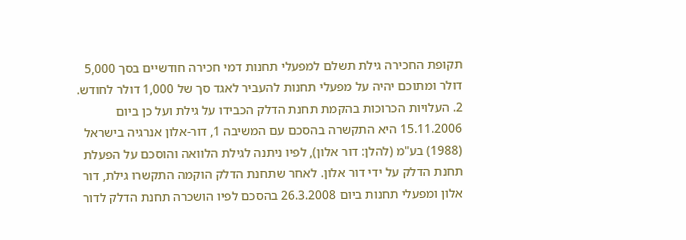תקופת החכירה גילת תשלם למפעלי תחנות דמי חכירה חודשיים בסך 5,000 דולר ומתוכם יהיה על מפעלי תחנות להעביר לאגד סך של 1,000 דולר לחודש.
2. העלויות הכרוכות בהקמת תחנת הדלק הכבידו על גילת ועל כן ביום 15.11.2006 היא התקשרה בהסכם עם המשיבה 1, דור-אלון אנרגיה בישראל (1988) בע"מ (להלן: דור אלון), לפיו ניתנה לגילת הלוואה והוסכם על הפעלת תחנת הדלק על ידי דור אלון. לאחר שתחנת הדלק הוקמה התקשרו גילת, דור אלון ומפעלי תחנות ביום 26.3.2008 בהסכם לפיו הושכרה תחנת הדלק לדור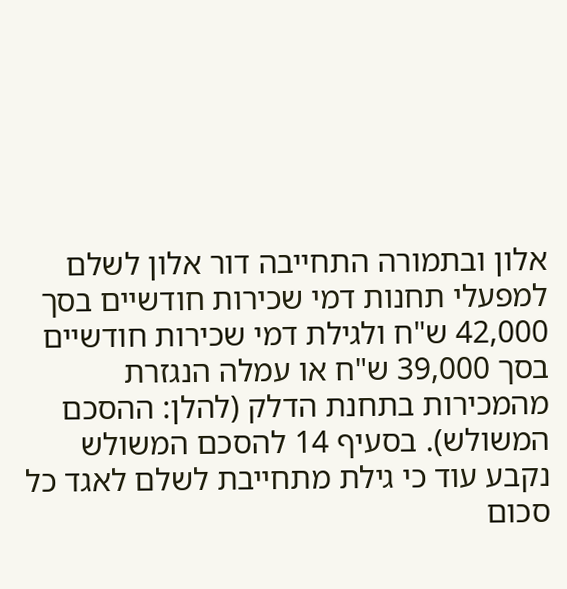אלון ובתמורה התחייבה דור אלון לשלם למפעלי תחנות דמי שכירות חודשיים בסך 42,000 ש"ח ולגילת דמי שכירות חודשיים בסך 39,000 ש"ח או עמלה הנגזרת מהמכירות בתחנת הדלק (להלן: ההסכם המשולש). בסעיף 14 להסכם המשולש נקבע עוד כי גילת מתחייבת לשלם לאגד כל סכום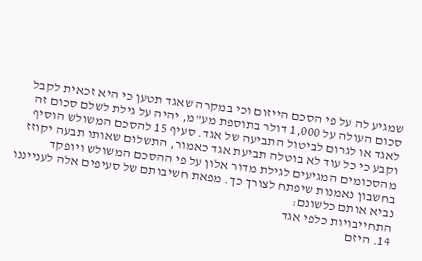שמגיע לה על פי הסכם הייזום וכי במקרה שאגד תטען כי היא זכאית לקבל סכום העולה על 1,000 דולר בתוספת מע"מ, יהיה על גילת לשלם סכום זה לאגד או לגרום לביטול התביעה של אגד. סעיף 15 להסכם המשולש הוסיף וקבע כי כל עוד לא בוטלה תביעת אגד כאמור, התשלום שאותו תבעה יקוזז מהסכומים המגיעים לגילת מדור אלון על פי ההסכם המשולש ויופקד בחשבון נאמנות שיפתח לצורך כך. מפאת חשיבותם של סעיפים אלה לענייננו נביא אותם כלשונם:
התחייבויות כלפי אגד
14. היזם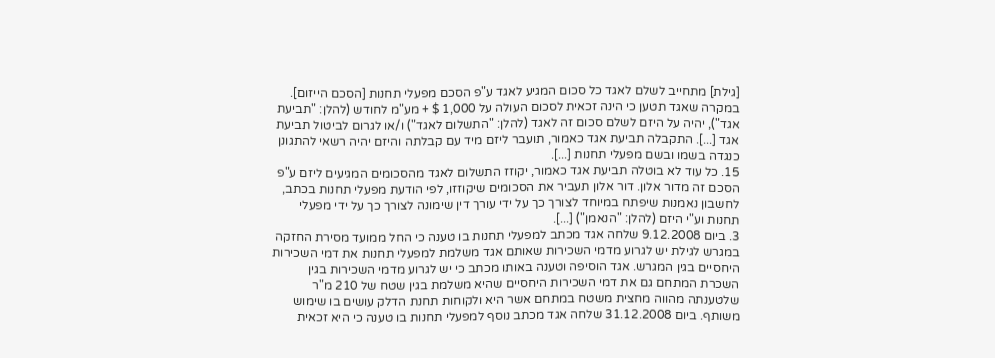[גילת] מתחייב לשלם לאגד כל סכום המגיע לאגד ע"פ הסכם מפעלי תחנות [הסכם הייזום]. במקרה שאגד תטען כי הינה זכאית לסכום העולה על 1,000 $ + מע"מ לחודש (להלן: "תביעת אגד"), יהיה על היזם לשלם סכום זה לאגד (להלן: "התשלום לאגד") ו/או לגרום לביטול תביעת אגד [...]. התקבלה תביעת אגד כאמור, תועבר ליזם מיד עם קבלתה והיזם יהיה רשאי להתגונן כנגדה בשמו ובשם מפעלי תחנות [...].
15. כל עוד לא בוטלה תביעת אגד כאמור, יקוזז התשלום לאגד מהסכומים המגיעים ליזם ע"פ הסכם זה מדור אלון. דור אלון תעביר את הסכומים שיקוזזו, לפי הודעת מפעלי תחנות בכתב, לחשבון נאמנות שיפתח במיוחד לצורך כך על ידי עורך דין שימונה לצורך כך על ידי מפעלי תחנות וע"י היזם (להלן: "הנאמן") [...].
3. ביום 9.12.2008 שלחה אגד מכתב למפעלי תחנות בו טענה כי החל ממועד מסירת החזקה במגרש לגילת יש לגרוע מדמי השכירות שאותם אגד משלמת למפעלי תחנות את דמי השכירות היחסיים בגין המגרש. אגד הוסיפה וטענה באותו מכתב כי יש לגרוע מדמי השכירות בגין השכרת המתחם גם את דמי השכירות היחסיים שהיא משלמת בגין שטח של 210 מ"ר שלטענתה מהווה מחצית משטח במתחם אשר היא ולקוחות תחנת הדלק עושים בו שימוש משותף. ביום 31.12.2008 שלחה אגד מכתב נוסף למפעלי תחנות בו טענה כי היא זכאית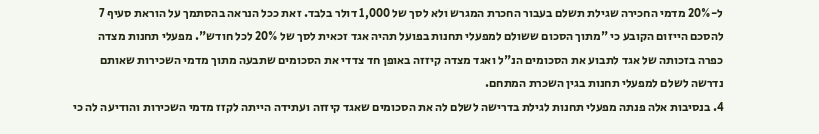ל-20% מדמי החכירה שגילת תשלם בעבור החכרת המגרש ולא לסך של 1,000 דולר בלבד. זאת ככל הנראה בהסתמך על הוראת סעיף 7 להסכם הייזום הקובע כי "מתוך הסכום ששולם למפעלי תחנות בפועל תהיה אגד זכאית לסך של 20% לכל חודש". מפעלי תחנות מצדה כפרה בזכותה של אגד לתבוע את הסכומים הנ"ל ואגד מצדה קיזזה באופן חד צדדי את הסכומים שתבעה מתוך מדמי השכירות שאותם נדרשה לשלם למפעלי תחנות בגין השכרת המתחם.
4. בנסיבות אלה פנתה מפעלי תחנות לגילת בדרישה לשלם לה את הסכומים שאגד קיזזה ועתידה הייתה לקזז מדמי השכירות והודיעה לה כי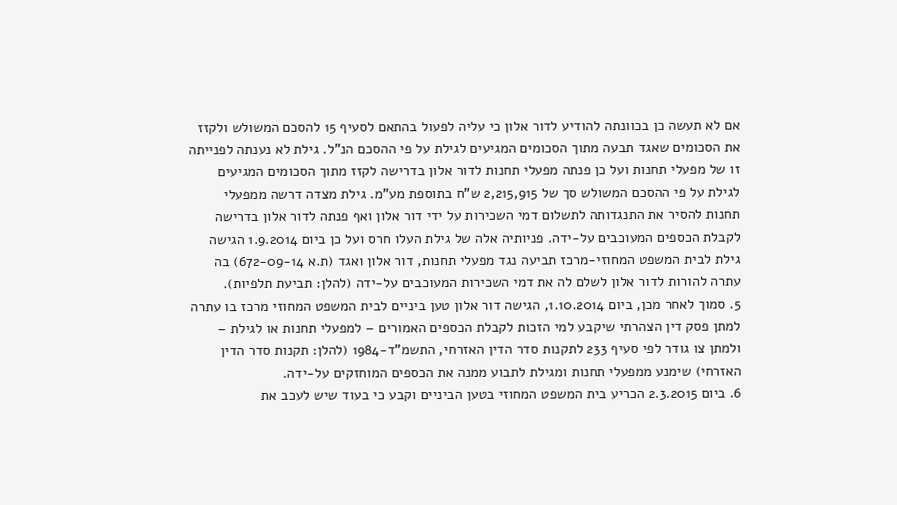אם לא תעשה כן בכוונתה להודיע לדור אלון כי עליה לפעול בהתאם לסעיף 15 להסכם המשולש ולקזז את הסכומים שאגד תבעה מתוך הסכומים המגיעים לגילת על פי ההסכם הנ"ל. גילת לא נענתה לפנייתה זו של מפעלי תחנות ועל כן פנתה מפעלי תחנות לדור אלון בדרישה לקזז מתוך הסכומים המגיעים לגילת על פי ההסכם המשולש סך של 2,215,915 ש"ח בתוספת מע"מ. גילת מצדה דרשה ממפעלי תחנות להסיר את התנגדותה לתשלום דמי השכירות על ידי דור אלון ואף פנתה לדור אלון בדרישה לקבלת הכספים המעוכבים על-ידה. פניותיה אלה של גילת העלו חרס ועל כן ביום 1.9.2014 הגישה גילת לבית המשפט המחוזי-מרכז תביעה נגד מפעלי תחנות, דור אלון ואגד (ת.א 672-09-14) בה עתרה להורות לדור אלון לשלם לה את דמי השכירות המעוכבים על-ידה (להלן: תביעת תלפיות).
5. סמוך לאחר מכן, ביום 1.10.2014, הגישה דור אלון טען ביניים לבית המשפט המחוזי מרכז בו עתרה למתן פסק דין הצהרתי שיקבע למי הזכות לקבלת הכספים האמורים – למפעלי תחנות או לגילת – ולמתן צו גודר לפי סעיף 233 לתקנות סדר הדין האזרחי, התשמ"ד-1984 (להלן: תקנות סדר הדין האזרחי) שימנע ממפעלי תחנות ומגילת לתבוע ממנה את הכספים המוחזקים על-ידה.
6. ביום 2.3.2015 הכריע בית המשפט המחוזי בטען הביניים וקבע כי בעוד שיש לעכב את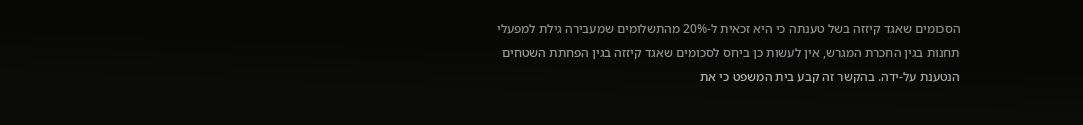הסכומים שאגד קיזזה בשל טענתה כי היא זכאית ל-20% מהתשלומים שמעבירה גילת למפעלי תחנות בגין החכרת המגרש, אין לעשות כן ביחס לסכומים שאגד קיזזה בגין הפחתת השטחים הנטענת על-ידה. בהקשר זה קבע בית המשפט כי את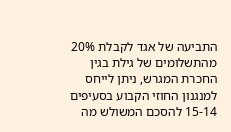התביעה של אגד לקבלת 20% מהתשלומים של גילת בגין החכרת המגרש, ניתן לייחס למנגנון החוזי הקבוע בסעיפים 15-14 להסכם המשולש מה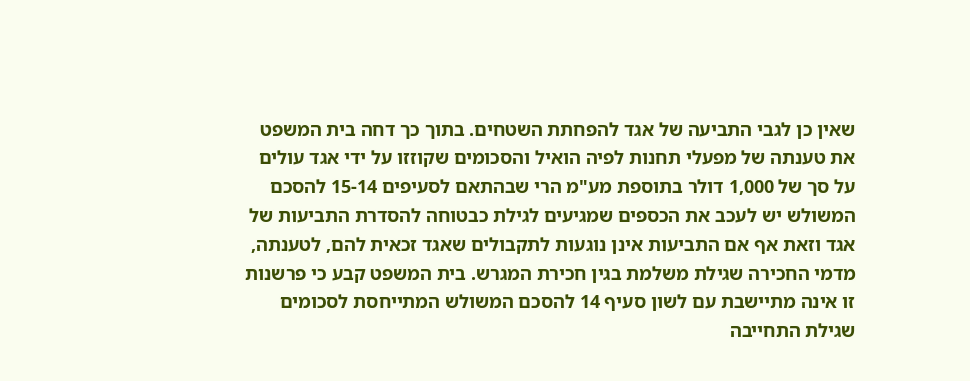שאין כן לגבי התביעה של אגד להפחתת השטחים. בתוך כך דחה בית המשפט את טענתה של מפעלי תחנות לפיה הואיל והסכומים שקוזזו על ידי אגד עולים על סך של 1,000 דולר בתוספת מע"מ הרי שבהתאם לסעיפים 15-14 להסכם המשולש יש לעכב את הכספים שמגיעים לגילת כבטוחה להסדרת התביעות של אגד וזאת אף אם התביעות אינן נוגעות לתקבולים שאגד זכאית להם, לטענתה, מדמי החכירה שגילת משלמת בגין חכירת המגרש. בית המשפט קבע כי פרשנות זו אינה מתיישבת עם לשון סעיף 14 להסכם המשולש המתייחסת לסכומים שגילת התחייבה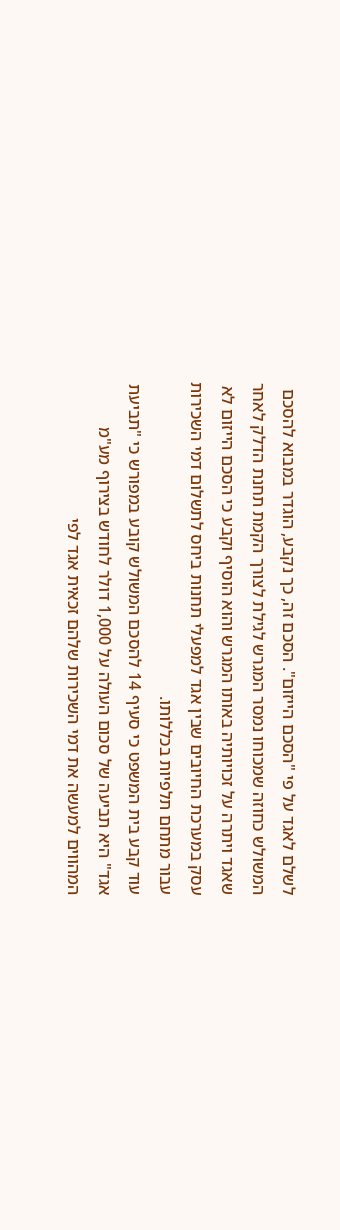לשלם לאגד על פי "הסכם הייזום". הסכם זה, כך נקבע, הוגדר במבוא להסכם המשולש כחוזה שמכוחו נמסר המגרש לגילת לצורך הקמת תחנת הדלק לאחר שאגד ויתרה על זכויותיה באותו המגרש והוא הוסיף וקבע כי הסכם הייזום לא עסק במערכת החיובים שבין אגד למפעלי תחנות ביחס לתשלום דמי השכירות עבור מתחם תלפיות בכללותו.
עוד קבע בית המשפט כי סעיף 14 להסכם המשולש קובע במפורש כי "תביעת אגד" היא תביעה של סכום העולה על 1,000 דולר לחודש בצירוף מע"מ המהווים למעשה את דמי השכירות שלהם זכאית אגד לפי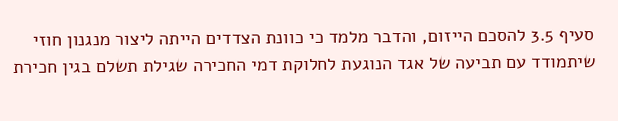סעיף 3.5 להסכם הייזום, והדבר מלמד כי כוונת הצדדים הייתה ליצור מנגנון חוזי שיתמודד עם תביעה של אגד הנוגעת לחלוקת דמי החכירה שגילת תשלם בגין חכירת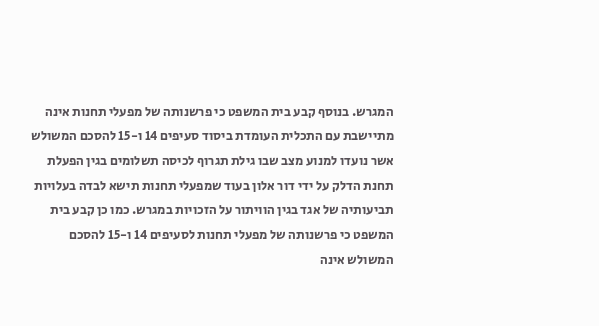המגרש. בנוסף קבע בית המשפט כי פרשנותה של מפעלי תחנות אינה מתיישבת עם התכלית העומדת ביסוד סעיפים 14 ו-15 להסכם המשולש אשר נועדו למנוע מצב שבו גילת תגרוף לכיסה תשלומים בגין הפעלת תחנת הדלק על ידי דור אלון בעוד שמפעלי תחנות תישא לבדה בעלויות תביעותיה של אגד בגין הוויתור על הזכויות במגרש. כמו כן קבע בית המשפט כי פרשנותה של מפעלי תחנות לסעיפים 14 ו-15 להסכם המשולש אינה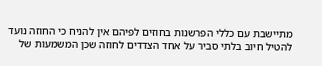מתיישבת עם כללי הפרשנות בחוזים לפיהם אין להניח כי החוזה נועד להטיל חיוב בלתי סביר על אחד הצדדים לחוזה שכן המשמעות של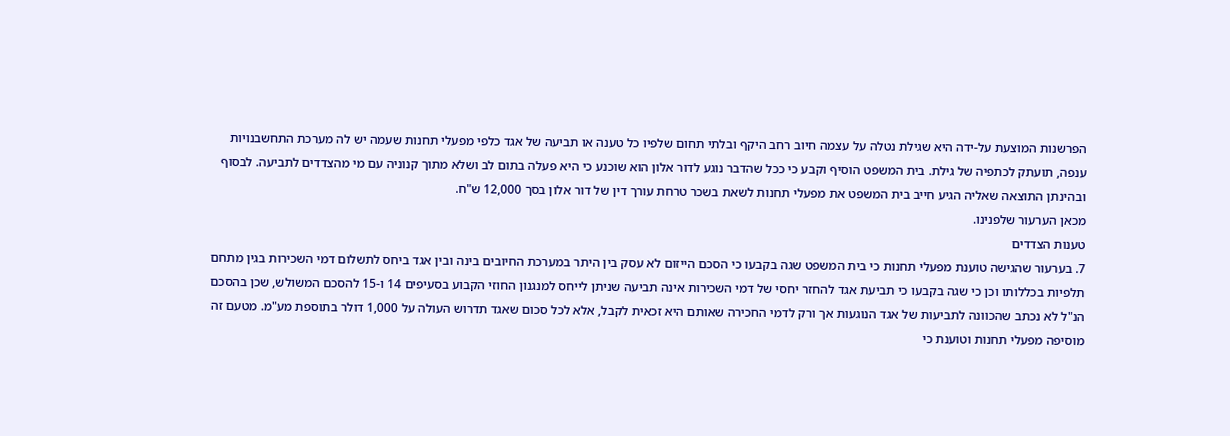הפרשנות המוצעת על-ידה היא שגילת נטלה על עצמה חיוב רחב היקף ובלתי תחום שלפיו כל טענה או תביעה של אגד כלפי מפעלי תחנות שעמה יש לה מערכת התחשבנויות ענפה, תועתק לכתפיה של גילת. בית המשפט הוסיף וקבע כי ככל שהדבר נוגע לדור אלון הוא שוכנע כי היא פעלה בתום לב ושלא מתוך קנוניה עם מי מהצדדים לתביעה. לבסוף ובהינתן התוצאה שאליה הגיע חייב בית המשפט את מפעלי תחנות לשאת בשכר טרחת עורך דין של דור אלון בסך 12,000 ש"ח.
מכאן הערעור שלפנינו.
טענות הצדדים
7. בערעור שהגישה טוענת מפעלי תחנות כי בית המשפט שגה בקבעו כי הסכם הייזום לא עסק בין היתר במערכת החיובים בינה ובין אגד ביחס לתשלום דמי השכירות בגין מתחם תלפיות בכללותו וכן כי שגה בקבעו כי תביעת אגד להחזר יחסי של דמי השכירות אינה תביעה שניתן לייחס למנגנון החוזי הקבוע בסעיפים 14 ו-15 להסכם המשולש, שכן בהסכם הנ"ל לא נכתב שהכוונה לתביעות של אגד הנוגעות אך ורק לדמי החכירה שאותם היא זכאית לקבל, אלא לכל סכום שאגד תדרוש העולה על 1,000 דולר בתוספת מע"מ. מטעם זה מוסיפה מפעלי תחנות וטוענת כי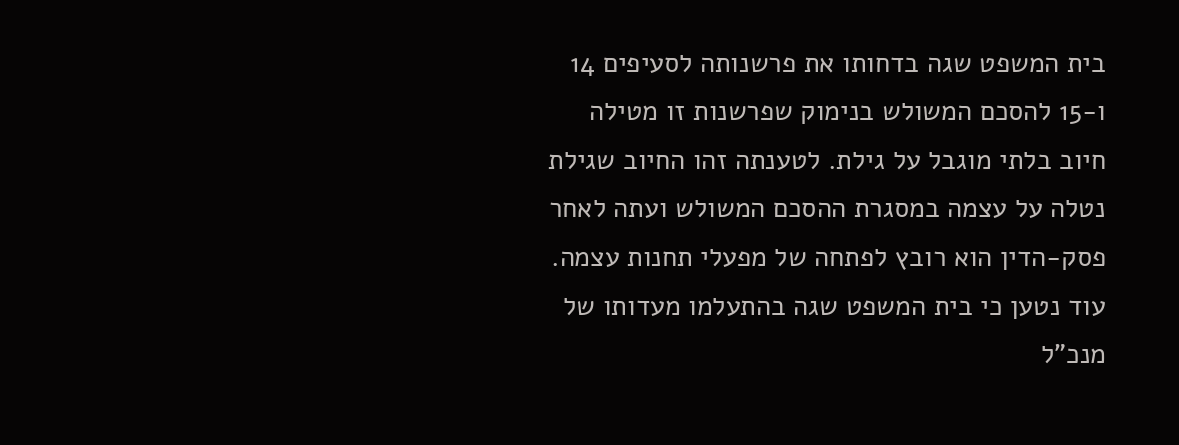בית המשפט שגה בדחותו את פרשנותה לסעיפים 14 ו-15 להסכם המשולש בנימוק שפרשנות זו מטילה חיוב בלתי מוגבל על גילת. לטענתה זהו החיוב שגילת נטלה על עצמה במסגרת ההסכם המשולש ועתה לאחר פסק-הדין הוא רובץ לפתחה של מפעלי תחנות עצמה. עוד נטען כי בית המשפט שגה בהתעלמו מעדותו של מנכ"ל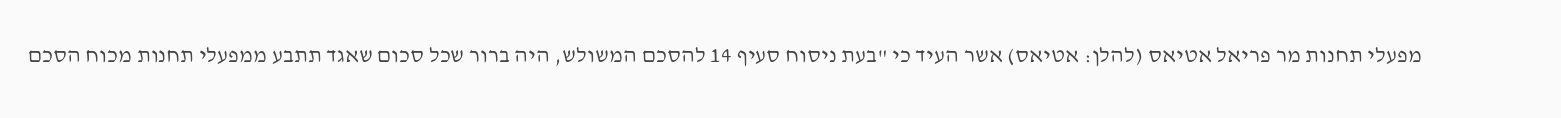מפעלי תחנות מר פריאל אטיאס (להלן: אטיאס) אשר העיד כי "בעת ניסוח סעיף 14 להסכם המשולש, היה ברור שכל סכום שאגד תתבע ממפעלי תחנות מכוח הסכם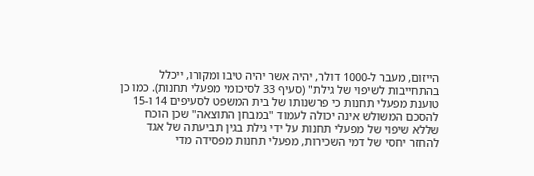הייזום, מעבר ל-1000 דולר, יהיה אשר יהיה טיבו ומקורו, ייכלל בהתחייבות לשיפוי של גילת" (סעיף 33 לסיכומי מפעלי תחנות). כמו כן טוענת מפעלי תחנות כי פרשנותו של בית המשפט לסעיפים 14 ו-15 להסכם המשולש אינה יכולה לעמוד "במבחן התוצאה" שכן הוכח שללא שיפוי של מפעלי תחנות על ידי גילת בגין תביעתה של אגד להחזר יחסי של דמי השכירות, מפעלי תחנות מפסידה מדי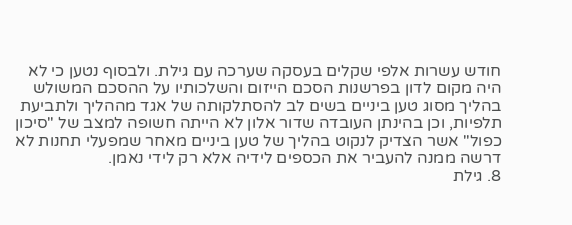חודש עשרות אלפי שקלים בעסקה שערכה עם גילת. ולבסוף נטען כי לא היה מקום לדון בפרשנות הסכם הייזום והשלכותיו על ההסכם המשולש בהליך מסוג טען ביניים בשים לב להסתלקותה של אגד מההליך ולתביעת תלפיות, וכן בהינתן העובדה שדור אלון לא הייתה חשופה למצב של "סיכון כפול" אשר הצדיק לנקוט בהליך של טען ביניים מאחר שמפעלי תחנות לא דרשה ממנה להעביר את הכספים לידיה אלא רק לידי נאמן.
8. גילת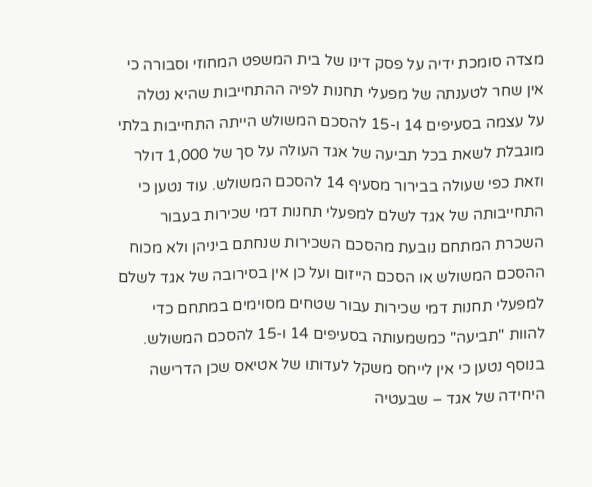מצדה סומכת ידיה על פסק דינו של בית המשפט המחוזי וסבורה כי אין שחר לטענתה של מפעלי תחנות לפיה ההתחייבות שהיא נטלה על עצמה בסעיפים 14 ו-15 להסכם המשולש הייתה התחייבות בלתי מוגבלת לשאת בכל תביעה של אגד העולה על סך של 1,000 דולר וזאת כפי שעולה בבירור מסעיף 14 להסכם המשולש. עוד נטען כי התחייבותה של אגד לשלם למפעלי תחנות דמי שכירות בעבור השכרת המתחם נובעת מהסכם השכירות שנחתם ביניהן ולא מכוח ההסכם המשולש או הסכם הייזום ועל כן אין בסירובה של אגד לשלם למפעלי תחנות דמי שכירות עבור שטחים מסוימים במתחם כדי להוות "תביעה" כמשמעותה בסעיפים 14 ו-15 להסכם המשולש. בנוסף נטען כי אין לייחס משקל לעדותו של אטיאס שכן הדרישה היחידה של אגד – שבעטיה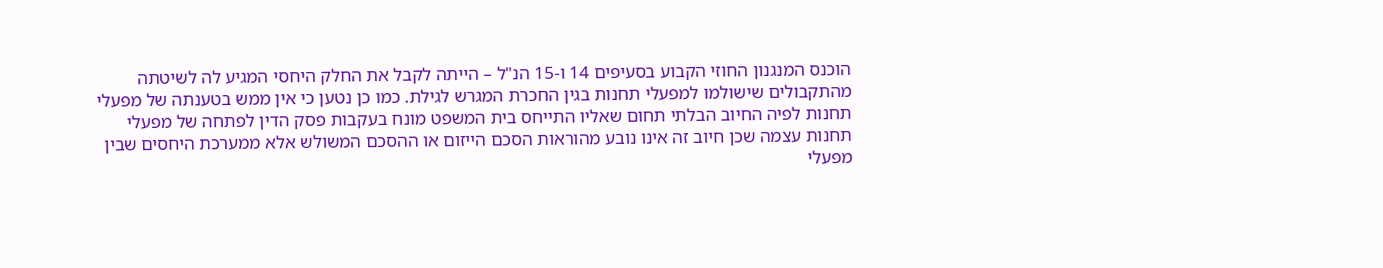הוכנס המנגנון החוזי הקבוע בסעיפים 14 ו-15 הנ"ל – הייתה לקבל את החלק היחסי המגיע לה לשיטתה מהתקבולים שישולמו למפעלי תחנות בגין החכרת המגרש לגילת. כמו כן נטען כי אין ממש בטענתה של מפעלי תחנות לפיה החיוב הבלתי תחום שאליו התייחס בית המשפט מונח בעקבות פסק הדין לפתחה של מפעלי תחנות עצמה שכן חיוב זה אינו נובע מהוראות הסכם הייזום או ההסכם המשולש אלא ממערכת היחסים שבין מפעלי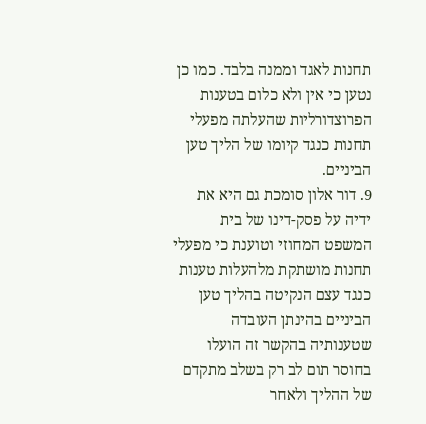תחנות לאגד וממנה בלבד. כמו כן נטען כי אין ולא כלום בטענות הפרוצדורליות שהעלתה מפעלי תחנות כנגד קיומו של הליך טען הביניים.
9. דור אלון סומכת גם היא את ידיה על פסק-דינו של בית המשפט המחוזי וטוענת כי מפעלי תחנות מושתקת מלהעלות טענות כנגד עצם הנקיטה בהליך טען הביניים בהינתן העובדה שטענותיה בהקשר זה הועלו בחוסר תום לב רק בשלב מתקדם של ההליך ולאחר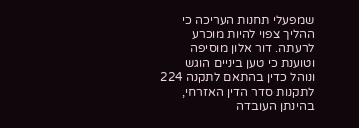שמפעלי תחנות העריכה כי ההליך צפוי להיות מוכרע לרעתה. דור אלון מוסיפה וטוענת כי טען ביניים הוגש ונוהל כדין בהתאם לתקנה 224 לתקנות סדר הדין האזרחי, בהינתן העובדה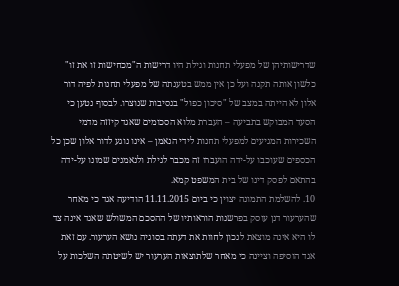שדרישותיהן של מפעלי תחנות וגילת היו דרישות ה"מכחישות זו את זו" כלשון אותה תקנה ועל כן אין ממש בטענתה של מפעלי תחנות לפיה דור אלון לא הייתה במצב של "סיכון כפול" בנסיבות שנוצרו. לבסוף נטען כי הסעד המבוקש בתביעה – העברת מלוא הסכומים שאגד קיזזה מדמי השכירות המגיעים למפעלי תחנות לידי הנאמן – אינו נוגע לדור אלון שכן כל הכספים שעוכבו על-ידה הועברו זה מכבר לגילת ולנאמנים שמונו על-ידה בהתאם לפסק דינו של בית המשפט קמא.
10. להשלמת התמונה יצוין כי ביום 11.11.2015 הודיעה אגד כי מאחר שהערעור דנן עוסק בפרשנות הוראותיו של ההסכם המשולש שאגד אינה צד לו היא אינה מוצאת לנכון לחוות את דעתה בסוגיה נושא הערעור. עם זאת אגד הוסיפה וציינה כי מאחר שלתוצאות הערעור יש לשיטתה השלכות על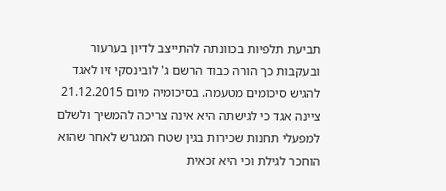תביעת תלפיות בכוונתה להתייצב לדיון בערעור ובעקבות כך הורה כבוד הרשם ג' לובינסקי זיו לאגד להגיש סיכומים מטעמה. בסיכומיה מיום 21.12.2015 ציינה אגד כי לגישתה היא אינה צריכה להמשיך ולשלם למפעלי תחנות שכירות בגין שטח המגרש לאחר שהוא הוחכר לגילת וכי היא זכאית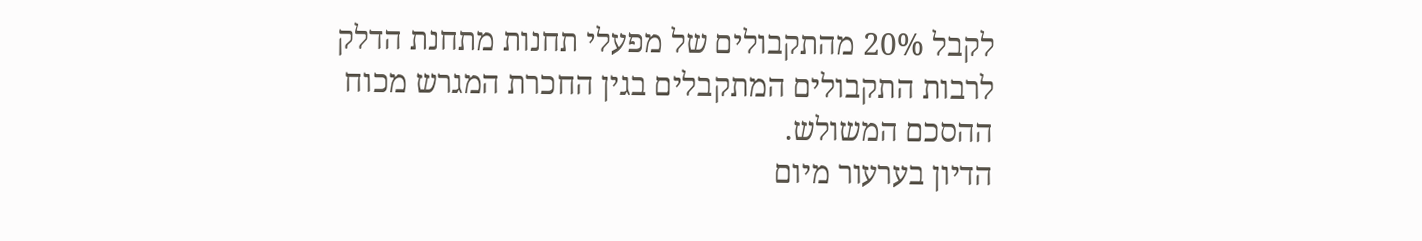לקבל 20% מהתקבולים של מפעלי תחנות מתחנת הדלק לרבות התקבולים המתקבלים בגין החכרת המגרש מכוח ההסכם המשולש.
הדיון בערעור מיום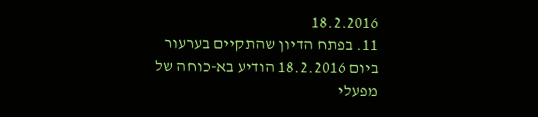18.2.2016
11. בפתח הדיון שהתקיים בערעור ביום 18.2.2016 הודיע בא-כוחה של מפעלי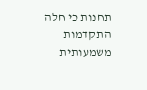תחנות כי חלה התקדמות משמעותית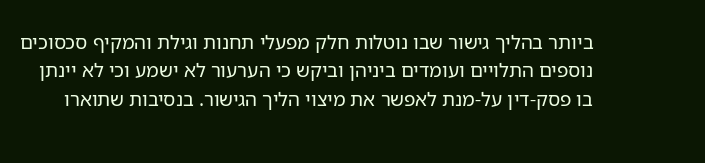ביותר בהליך גישור שבו נוטלות חלק מפעלי תחנות וגילת והמקיף סכסוכים נוספים התלויים ועומדים ביניהן וביקש כי הערעור לא ישמע וכי לא יינתן בו פסק-דין על-מנת לאפשר את מיצוי הליך הגישור. בנסיבות שתוארו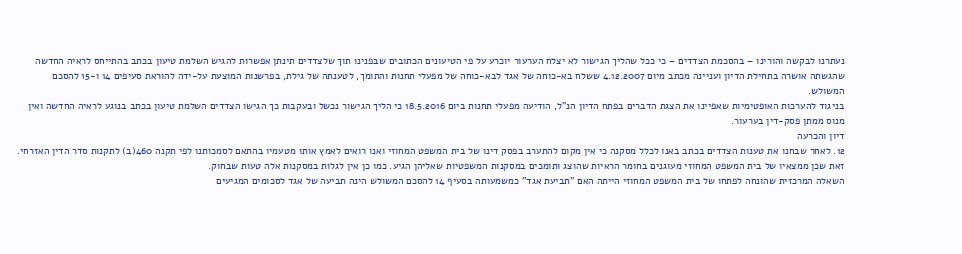נעתרנו לבקשה והורינו – בהסכמת הצדדים – כי ככל שהליך הגישור לא יצלח הערעור יוכרע על פי הטיעונים הכתובים שבפנינו תוך שלצדדים תינתן אפשרות להגיש השלמת טיעון בכתב בהתייחס לראיה החדשה שהגשתה אושרה בתחילת הדיון ועניינה מכתב מיום 4.12.2007 ששלח בא-כוחה של אגד לבא-כוחה של מפעלי תחנות והתומך, לטענתה של גילת, בפרשנות המוצעת על-ידה להוראת סעיפים 14 ו-15 להסכם המשולש.
בניגוד להערכות האופטימיות שאפיינו את הצגת הדברים בפתח הדיון הנ"ל, הודיעה מפעלי תחנות ביום 18.5.2016 כי הליך הגישור נכשל ובעקבות כך הגישו הצדדים השלמת טיעון בכתב בנוגע לראיה החדשה ואין מנוס ממתן פסק-דין בערעור.
דיון והכרעה
12. לאחר שבחנו את טענות הצדדים בכתב באנו לכלל מסקנה כי אין מקום להתערב בפסק דינו של בית המשפט המחוזי ואנו רואים לאמץ אותו מטעמיו בהתאם לסמכותנו לפי תקנה 460(ב) לתקנות סדר הדין האזרחי. זאת שכן ממצאיו של בית המשפט המחוזי מעוגנים בחומר הראיות שהוצג ותומכים במסקנות המשפטיות שאליהן הגיע. כמו כן אין לגלות במסקנות אלה טעות שבחוק.
השאלה המרכזית שהונחה לפתחו של בית המשפט המחוזי הייתה האם "תביעת אגד" כמשמעותה בסעיף 14 להסכם המשולש הינה תביעה של אגד לסכומים המגיעים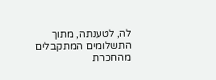לה, לטענתה, מתוך התשלומים המתקבלים מהחכרת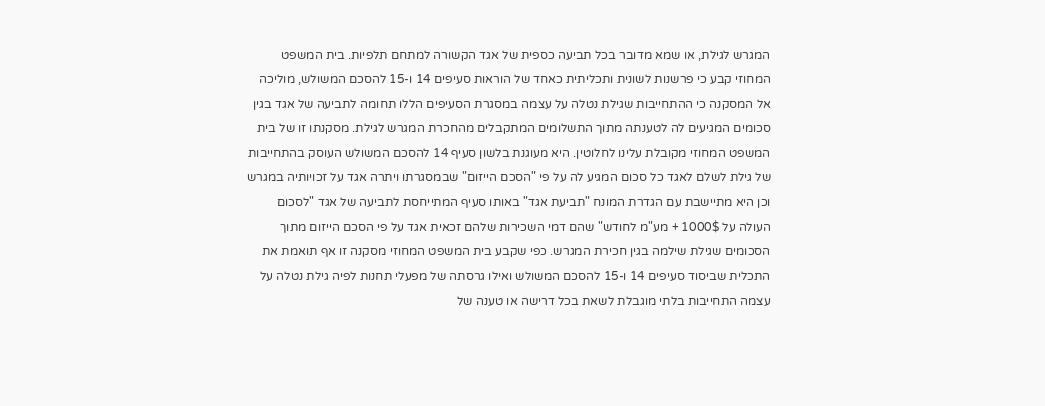המגרש לגילת, או שמא מדובר בכל תביעה כספית של אגד הקשורה למתחם תלפיות. בית המשפט המחוזי קבע כי פרשנות לשונית ותכליתית כאחד של הוראות סעיפים 14 ו-15 להסכם המשולש, מוליכה אל המסקנה כי ההתחייבות שגילת נטלה על עצמה במסגרת הסעיפים הללו תחומה לתביעה של אגד בגין סכומים המגיעים לה לטענתה מתוך התשלומים המתקבלים מהחכרת המגרש לגילת. מסקנתו זו של בית המשפט המחוזי מקובלת עלינו לחלוטין. היא מעוגנת בלשון סעיף 14 להסכם המשולש העוסק בהתחייבות של גילת לשלם לאגד כל סכום המגיע לה על פי "הסכם הייזום" שבמסגרתו ויתרה אגד על זכויותיה במגרש וכן היא מתיישבת עם הגדרת המונח "תביעת אגד" באותו סעיף המתייחסת לתביעה של אגד "לסכום העולה על 1000$ + מע"מ לחודש" שהם דמי השכירות שלהם זכאית אגד על פי הסכם הייזום מתוך הסכומים שגילת שילמה בגין חכירת המגרש. כפי שקבע בית המשפט המחוזי מסקנה זו אף תואמת את התכלית שביסוד סעיפים 14 ו-15 להסכם המשולש ואילו גרסתה של מפעלי תחנות לפיה גילת נטלה על עצמה התחייבות בלתי מוגבלת לשאת בכל דרישה או טענה של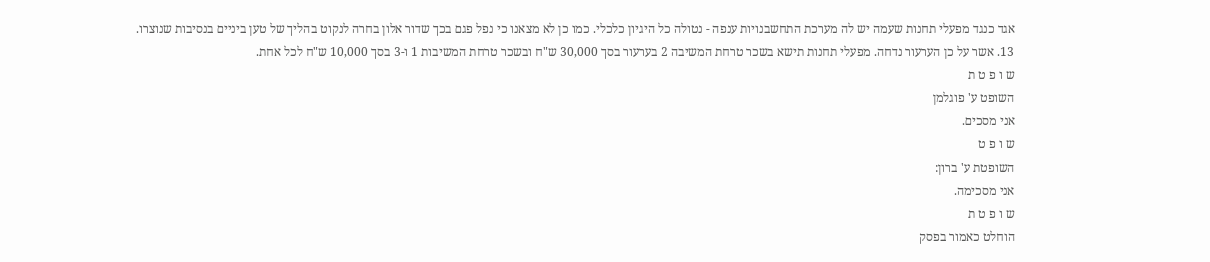אגד כנגד מפעלי תחנות שעמה יש לה מערכת התחשבנויות ענפה - נטולה כל היגיון כלכלי. כמו כן לא מצאנו כי נפל פגם בכך שדור אלון בחרה לנקוט בהליך של טען ביניים בנסיבות שנוצרו.
13. אשר על כן הערעור נדחה. מפעלי תחנות תישא בשכר טרחת המשיבה 2 בערעור בסך 30,000 ש"ח ובשכר טרחת המשיבות 1 ו-3 בסך 10,000 ש"ח לכל אחת.
ש ו פ ט ת
השופט ע' פוגלמן
אני מסכים.
ש ו פ ט
השופטת ע' ברון:
אני מסכימה.
ש ו פ ט ת
הוחלט כאמור בפסק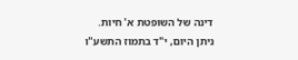דינה של השופטת א' חיות.
ניתן היום, י"ד בתמוז התשע"ו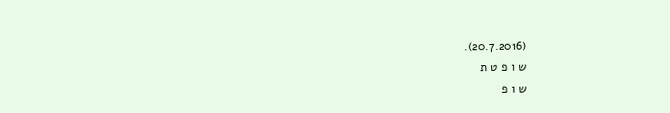(20.7.2016).
ש ו פ ט ת
ש ו פ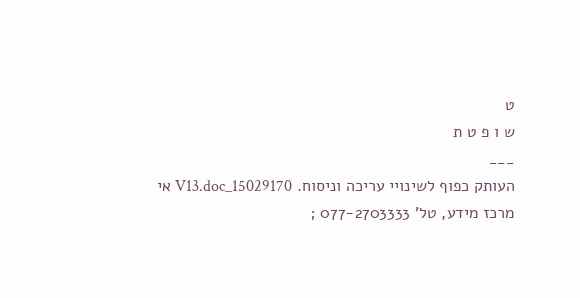ט
ש ו פ ט ת
___
העותק כפוף לשינויי עריכה וניסוח. 15029170_V13.doc אי
מרכז מידע, טל' 077-2703333 ;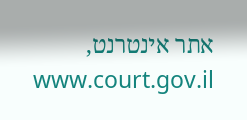אתר אינטרנט, www.court.gov.il